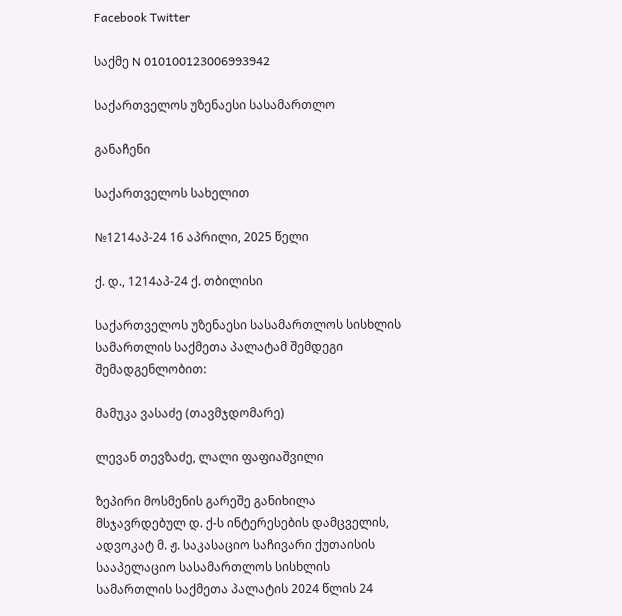Facebook Twitter

საქმე N 010100123006993942

საქართველოს უზენაესი სასამართლო

განაჩენი

საქართველოს სახელით

№1214აპ-24 16 აპრილი, 2025 წელი

ქ. დ., 1214აპ-24 ქ. თბილისი

საქართველოს უზენაესი სასამართლოს სისხლის სამართლის საქმეთა პალატამ შემდეგი შემადგენლობით:

მამუკა ვასაძე (თავმჯდომარე)

ლევან თევზაძე, ლალი ფაფიაშვილი

ზეპირი მოსმენის გარეშე განიხილა მსჯავრდებულ დ. ქ-ს ინტერესების დამცველის, ადვოკატ მ. ჟ. საკასაციო საჩივარი ქუთაისის სააპელაციო სასამართლოს სისხლის სამართლის საქმეთა პალატის 2024 წლის 24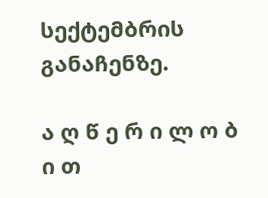სექტემბრის განაჩენზე.

ა ღ წ ე რ ი ლ ო ბ ი თ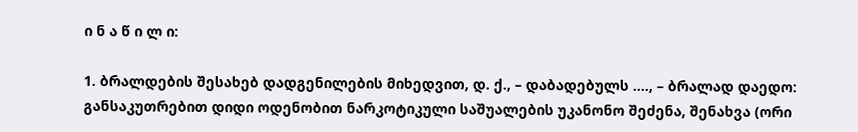ი ნ ა წ ი ლ ი:

1. ბრალდების შესახებ დადგენილების მიხედვით, დ. ქ., – დაბადებულს ...., – ბრალად დაედო: განსაკუთრებით დიდი ოდენობით ნარკოტიკული საშუალების უკანონო შეძენა, შენახვა (ორი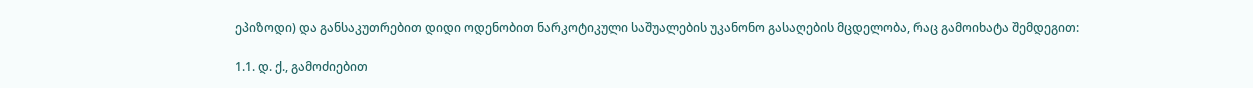ეპიზოდი) და განსაკუთრებით დიდი ოდენობით ნარკოტიკული საშუალების უკანონო გასაღების მცდელობა, რაც გამოიხატა შემდეგით:

1.1. დ. ქ., გამოძიებით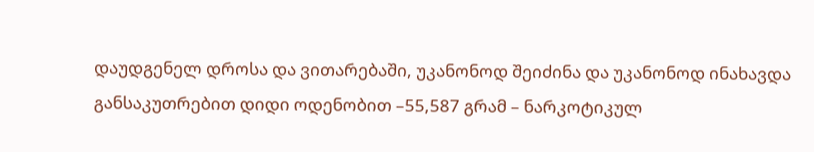დაუდგენელ დროსა და ვითარებაში, უკანონოდ შეიძინა და უკანონოდ ინახავდა განსაკუთრებით დიდი ოდენობით –55,587 გრამ – ნარკოტიკულ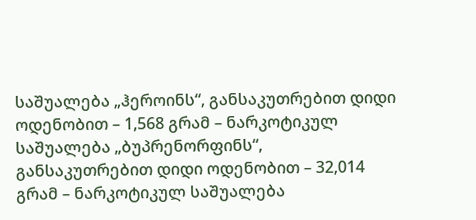საშუალება „ჰეროინს“, განსაკუთრებით დიდი ოდენობით – 1,568 გრამ – ნარკოტიკულ საშუალება „ბუპრენორფინს“, განსაკუთრებით დიდი ოდენობით – 32,014 გრამ – ნარკოტიკულ საშუალება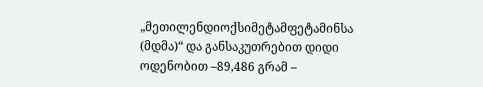„მეთილენდიოქსიმეტამფეტამინსა (მდმა)“ და განსაკუთრებით დიდი ოდენობით –89,486 გრამ –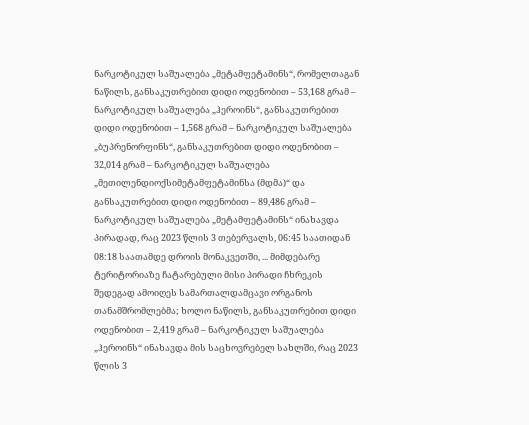ნარკოტიკულ საშუალება „მეტამფეტამინს“, რომელთაგან ნაწილს, განსაკუთრებით დიდი ოდენობით – 53,168 გრამ – ნარკოტიკულ საშუალება „ჰეროინს“, განსაკუთრებით დიდი ოდენობით – 1,568 გრამ – ნარკოტიკულ საშუალება „ბუპრენორფინს“, განსაკუთრებით დიდი ოდენობით – 32,014 გრამ – ნარკოტიკულ საშუალება „მეთილენდიოქსიმეტამფეტამინსა (მდმა)“ და განსაკუთრებით დიდი ოდენობით – 89,486 გრამ – ნარკოტიკულ საშუალება „მეტამფეტამინს“ ინახავდა პირადად, რაც 2023 წლის 3 თებერვალს, 06:45 საათიდან 08:18 საათამდე დროის მონაკვეთში, ... მიმდებარე ტერიტორიაზე ჩატარებული მისი პირადი ჩხრეკის შედეგად ამოიღეს სამართალდამცავი ორგანოს თანამშრომლებმა; ხოლო ნაწილს, განსაკუთრებით დიდი ოდენობით – 2,419 გრამ – ნარკოტიკულ საშუალება „ჰეროინს“ ინახავდა მის საცხოვრებელ სახლში, რაც 2023 წლის 3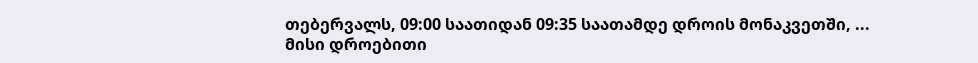თებერვალს, 09:00 საათიდან 09:35 საათამდე დროის მონაკვეთში, ... მისი დროებითი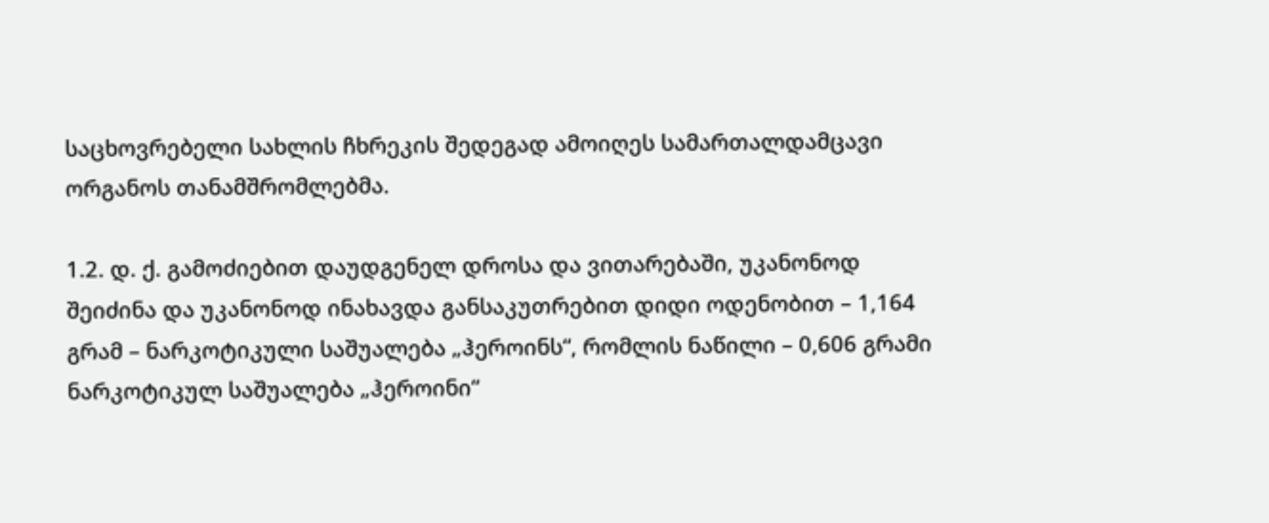საცხოვრებელი სახლის ჩხრეკის შედეგად ამოიღეს სამართალდამცავი ორგანოს თანამშრომლებმა.

1.2. დ. ქ. გამოძიებით დაუდგენელ დროსა და ვითარებაში, უკანონოდ შეიძინა და უკანონოდ ინახავდა განსაკუთრებით დიდი ოდენობით – 1,164 გრამ – ნარკოტიკული საშუალება „ჰეროინს“, რომლის ნაწილი – 0,606 გრამი ნარკოტიკულ საშუალება „ჰეროინი“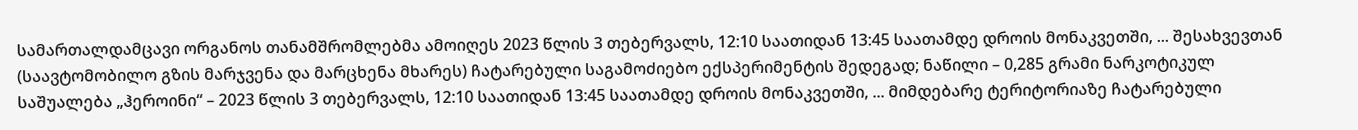სამართალდამცავი ორგანოს თანამშრომლებმა ამოიღეს 2023 წლის 3 თებერვალს, 12:10 საათიდან 13:45 საათამდე დროის მონაკვეთში, ... შესახვევთან (საავტომობილო გზის მარჯვენა და მარცხენა მხარეს) ჩატარებული საგამოძიებო ექსპერიმენტის შედეგად; ნაწილი – 0,285 გრამი ნარკოტიკულ საშუალება „ჰეროინი“ – 2023 წლის 3 თებერვალს, 12:10 საათიდან 13:45 საათამდე დროის მონაკვეთში, ... მიმდებარე ტერიტორიაზე ჩატარებული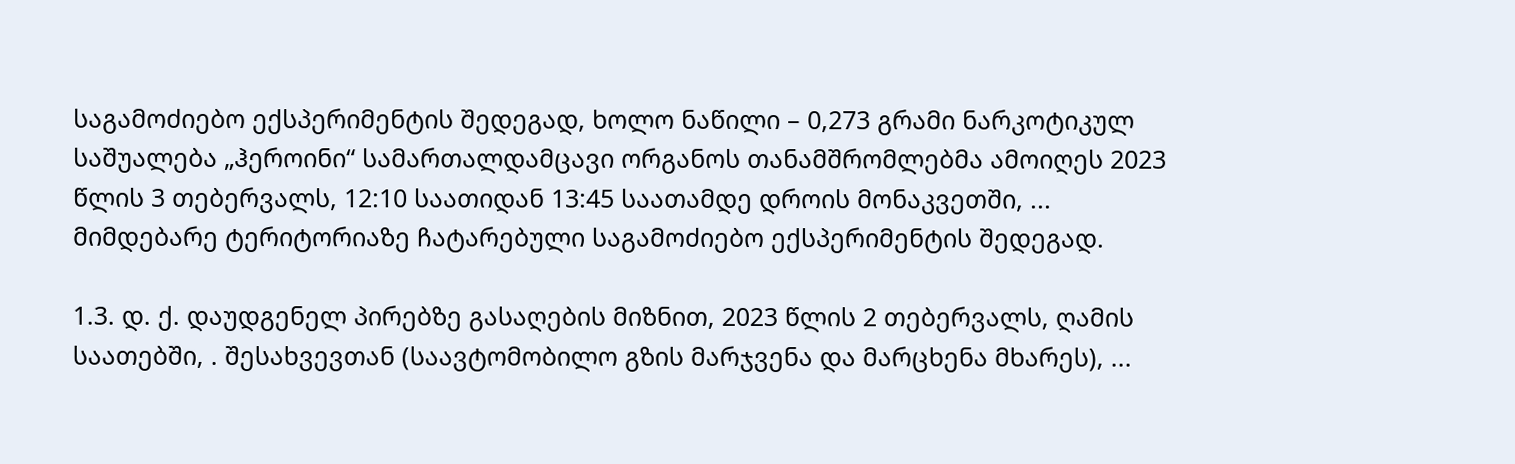საგამოძიებო ექსპერიმენტის შედეგად, ხოლო ნაწილი – 0,273 გრამი ნარკოტიკულ საშუალება „ჰეროინი“ სამართალდამცავი ორგანოს თანამშრომლებმა ამოიღეს 2023 წლის 3 თებერვალს, 12:10 საათიდან 13:45 საათამდე დროის მონაკვეთში, ... მიმდებარე ტერიტორიაზე ჩატარებული საგამოძიებო ექსპერიმენტის შედეგად.

1.3. დ. ქ. დაუდგენელ პირებზე გასაღების მიზნით, 2023 წლის 2 თებერვალს, ღამის საათებში, . შესახვევთან (საავტომობილო გზის მარჯვენა და მარცხენა მხარეს), ...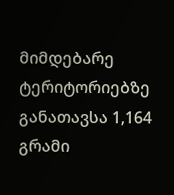მიმდებარე ტერიტორიებზე განათავსა 1,164 გრამი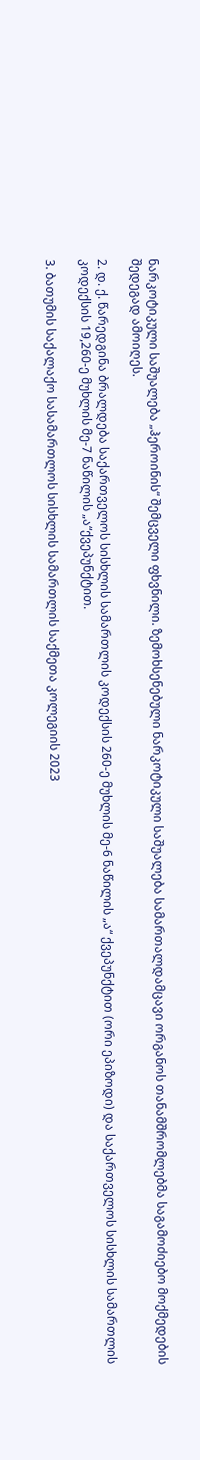ნარკოტიკული საშუალება „ჰეროინის“ შემცველი ფხვნილი. ზემოხსენებული ნარკოტიკული საშუალება სამართალდამცავი ორგანოს თანამშრომლებმა საგამოძიებო მოქმედების შედეგად ამოიღეს.

2. დ. ქ. წარედგინა ბრალდება საქართველოს სისხლის სამართლის კოდექსის 260-ე მუხლის მე-6 ნაწილის „ა“ ქვეპუნქტით (ორი ეპიზოდი) და საქართველოს სისხლის სამართლის კოდექსის 19,260-ე მუხლის მე-7 ნაწილის „ა“ქვეპუნქტით.

3. ბათუმის საქალაქო სასამართლოს სისხლის სამართლის საქმეთა კოლეგიის 2023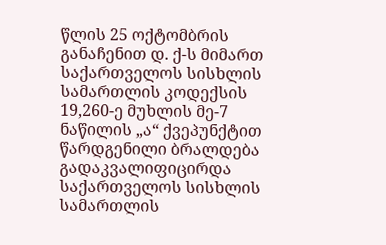წლის 25 ოქტომბრის განაჩენით დ. ქ-ს მიმართ საქართველოს სისხლის სამართლის კოდექსის 19,260-ე მუხლის მე-7 ნაწილის „ა“ ქვეპუნქტით წარდგენილი ბრალდება გადაკვალიფიცირდა საქართველოს სისხლის სამართლის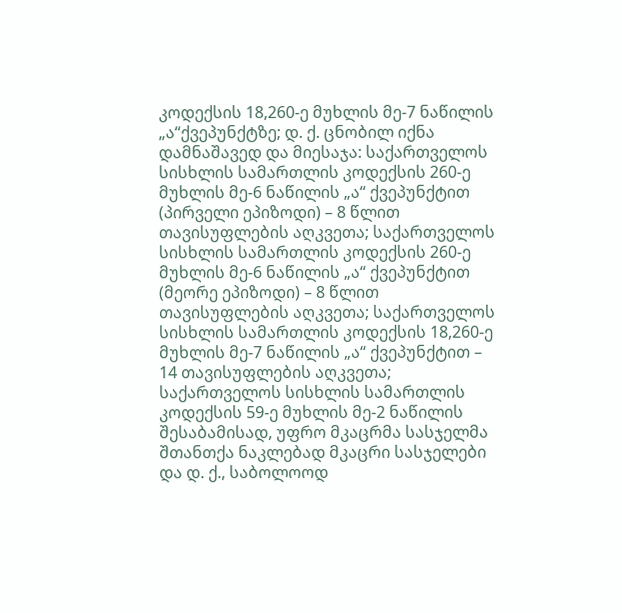კოდექსის 18,260-ე მუხლის მე-7 ნაწილის „ა“ქვეპუნქტზე; დ. ქ. ცნობილ იქნა დამნაშავედ და მიესაჯა: საქართველოს სისხლის სამართლის კოდექსის 260-ე მუხლის მე-6 ნაწილის „ა“ ქვეპუნქტით (პირველი ეპიზოდი) – 8 წლით თავისუფლების აღკვეთა; საქართველოს სისხლის სამართლის კოდექსის 260-ე მუხლის მე-6 ნაწილის „ა“ ქვეპუნქტით (მეორე ეპიზოდი) – 8 წლით თავისუფლების აღკვეთა; საქართველოს სისხლის სამართლის კოდექსის 18,260-ე მუხლის მე-7 ნაწილის „ა“ ქვეპუნქტით – 14 თავისუფლების აღკვეთა; საქართველოს სისხლის სამართლის კოდექსის 59-ე მუხლის მე-2 ნაწილის შესაბამისად, უფრო მკაცრმა სასჯელმა შთანთქა ნაკლებად მკაცრი სასჯელები და დ. ქ., საბოლოოდ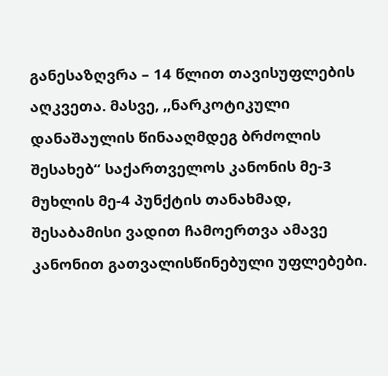განესაზღვრა – 14 წლით თავისუფლების აღკვეთა. მასვე, ,,ნარკოტიკული დანაშაულის წინააღმდეგ ბრძოლის შესახებ“ საქართველოს კანონის მე-3 მუხლის მე-4 პუნქტის თანახმად, შესაბამისი ვადით ჩამოერთვა ამავე კანონით გათვალისწინებული უფლებები.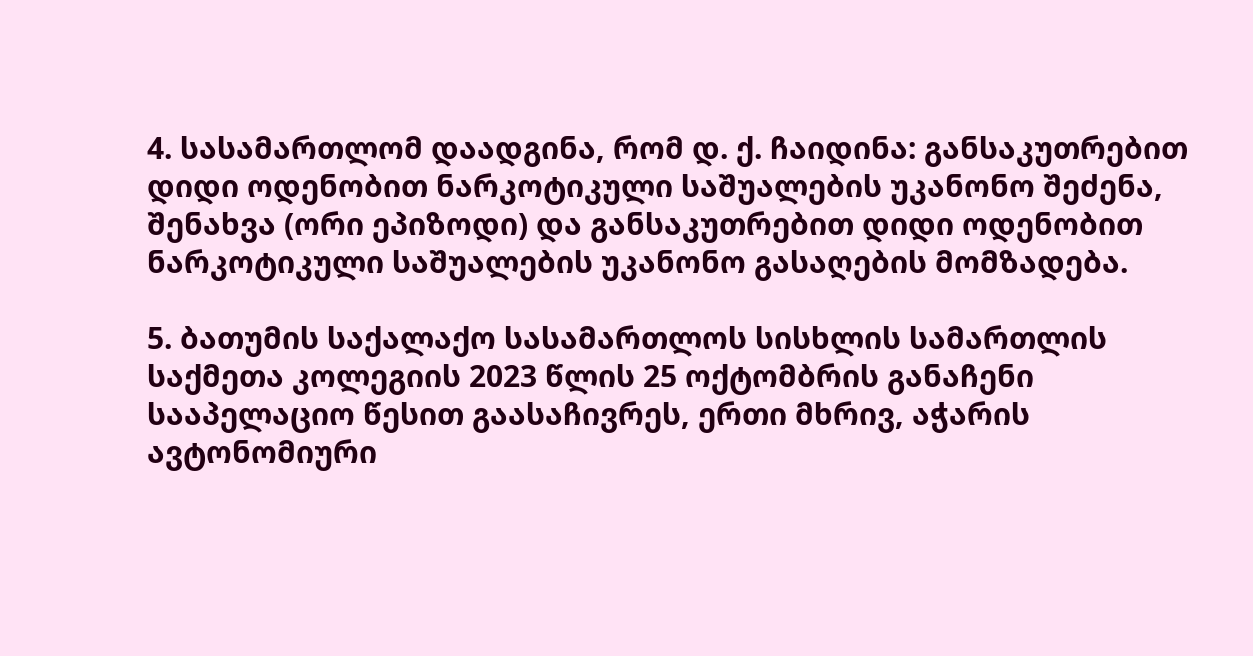4. სასამართლომ დაადგინა, რომ დ. ქ. ჩაიდინა: განსაკუთრებით დიდი ოდენობით ნარკოტიკული საშუალების უკანონო შეძენა, შენახვა (ორი ეპიზოდი) და განსაკუთრებით დიდი ოდენობით ნარკოტიკული საშუალების უკანონო გასაღების მომზადება.

5. ბათუმის საქალაქო სასამართლოს სისხლის სამართლის საქმეთა კოლეგიის 2023 წლის 25 ოქტომბრის განაჩენი სააპელაციო წესით გაასაჩივრეს, ერთი მხრივ, აჭარის ავტონომიური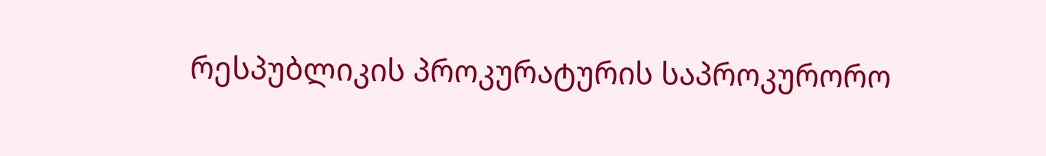რესპუბლიკის პროკურატურის საპროკურორო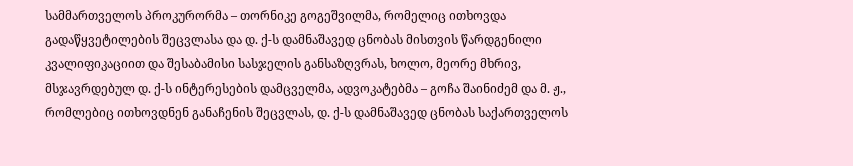სამმართველოს პროკურორმა – თორნიკე გოგეშვილმა, რომელიც ითხოვდა გადაწყვეტილების შეცვლასა და დ. ქ-ს დამნაშავედ ცნობას მისთვის წარდგენილი კვალიფიკაციით და შესაბამისი სასჯელის განსაზღვრას, ხოლო, მეორე მხრივ, მსჯავრდებულ დ. ქ-ს ინტერესების დამცველმა, ადვოკატებმა – გოჩა შაინიძემ და მ. ჟ., რომლებიც ითხოვდნენ განაჩენის შეცვლას, დ. ქ-ს დამნაშავედ ცნობას საქართველოს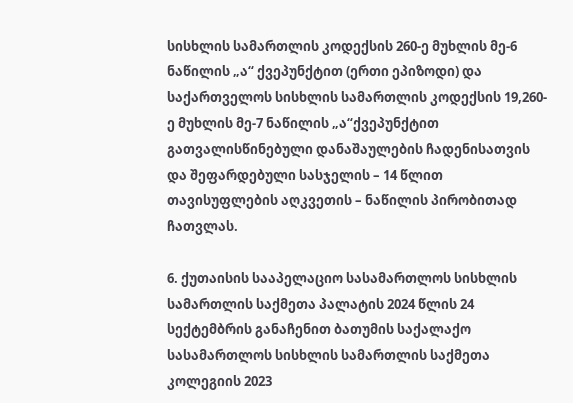სისხლის სამართლის კოდექსის 260-ე მუხლის მე-6 ნაწილის „ა“ ქვეპუნქტით (ერთი ეპიზოდი) და საქართველოს სისხლის სამართლის კოდექსის 19,260-ე მუხლის მე-7 ნაწილის „ა“ქვეპუნქტით გათვალისწინებული დანაშაულების ჩადენისათვის და შეფარდებული სასჯელის – 14 წლით თავისუფლების აღკვეთის – ნაწილის პირობითად ჩათვლას.

6. ქუთაისის სააპელაციო სასამართლოს სისხლის სამართლის საქმეთა პალატის 2024 წლის 24 სექტემბრის განაჩენით ბათუმის საქალაქო სასამართლოს სისხლის სამართლის საქმეთა კოლეგიის 2023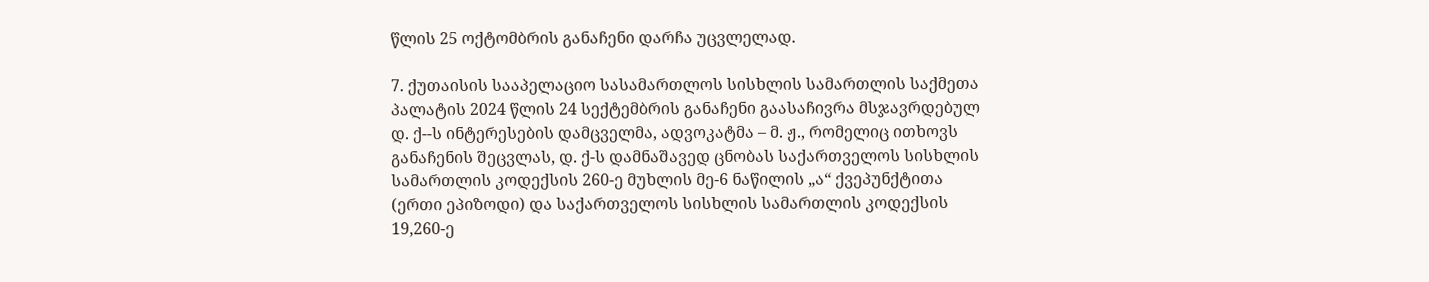წლის 25 ოქტომბრის განაჩენი დარჩა უცვლელად.

7. ქუთაისის სააპელაციო სასამართლოს სისხლის სამართლის საქმეთა პალატის 2024 წლის 24 სექტემბრის განაჩენი გაასაჩივრა მსჯავრდებულ დ. ქ--ს ინტერესების დამცველმა, ადვოკატმა – მ. ჟ., რომელიც ითხოვს განაჩენის შეცვლას, დ. ქ-ს დამნაშავედ ცნობას საქართველოს სისხლის სამართლის კოდექსის 260-ე მუხლის მე-6 ნაწილის „ა“ ქვეპუნქტითა (ერთი ეპიზოდი) და საქართველოს სისხლის სამართლის კოდექსის 19,260-ე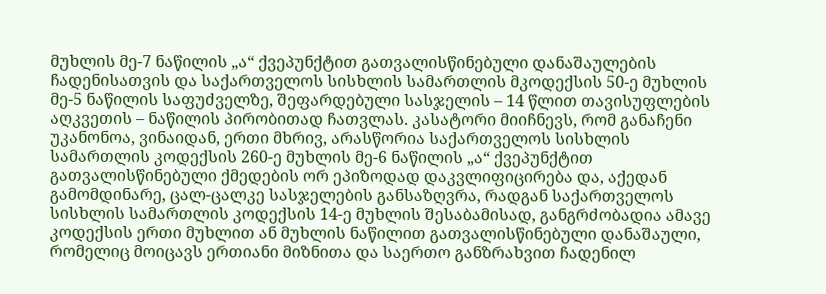მუხლის მე-7 ნაწილის „ა“ ქვეპუნქტით გათვალისწინებული დანაშაულების ჩადენისათვის და საქართველოს სისხლის სამართლის მკოდექსის 50-ე მუხლის მე-5 ნაწილის საფუძველზე, შეფარდებული სასჯელის – 14 წლით თავისუფლების აღკვეთის – ნაწილის პირობითად ჩათვლას. კასატორი მიიჩნევს, რომ განაჩენი უკანონოა, ვინაიდან, ერთი მხრივ, არასწორია საქართველოს სისხლის სამართლის კოდექსის 260-ე მუხლის მე-6 ნაწილის „ა“ ქვეპუნქტით გათვალისწინებული ქმედების ორ ეპიზოდად დაკვლიფიცირება და, აქედან გამომდინარე, ცალ-ცალკე სასჯელების განსაზღვრა, რადგან საქართველოს სისხლის სამართლის კოდექსის 14-ე მუხლის შესაბამისად, განგრძობადია ამავე კოდექსის ერთი მუხლით ან მუხლის ნაწილით გათვალისწინებული დანაშაული, რომელიც მოიცავს ერთიანი მიზნითა და საერთო განზრახვით ჩადენილ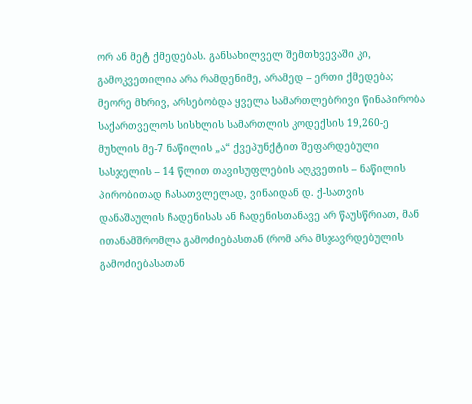ორ ან მეტ ქმედებას. განსახილველ შემთხვევაში კი, გამოკვეთილია არა რამდენიმე, არამედ – ერთი ქმედება; მეორე მხრივ, არსებობდა ყველა სამართლებრივი წინაპირობა საქართველოს სისხლის სამართლის კოდექსის 19,260-ე მუხლის მე-7 ნაწილის „ა“ ქვეპუნქტით შეფარდებული სასჯელის – 14 წლით თავისუფლების აღკვეთის – ნაწილის პირობითად ჩასათვლელად, ვინაიდან დ. ქ-სათვის დანაშაულის ჩადენისას ან ჩადენისთანავე არ წაუსწრიათ, მან ითანამშრომლა გამოძიებასთან (რომ არა მსჯავრდებულის გამოძიებასათან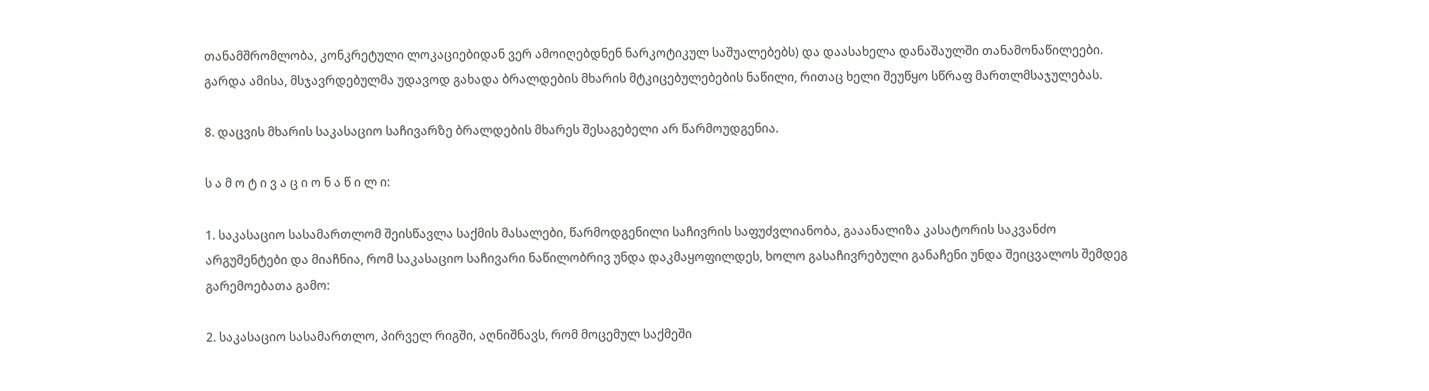თანამშრომლობა, კონკრეტული ლოკაციებიდან ვერ ამოიღებდნენ ნარკოტიკულ საშუალებებს) და დაასახელა დანაშაულში თანამონაწილეები. გარდა ამისა, მსჯავრდებულმა უდავოდ გახადა ბრალდების მხარის მტკიცებულებების ნაწილი, რითაც ხელი შეუწყო სწრაფ მართლმსაჯულებას.

8. დაცვის მხარის საკასაციო საჩივარზე ბრალდების მხარეს შესაგებელი არ წარმოუდგენია.

ს ა მ ო ტ ი ვ ა ც ი ო ნ ა წ ი ლ ი:

1. საკასაციო სასამართლომ შეისწავლა საქმის მასალები, წარმოდგენილი საჩივრის საფუძვლიანობა, გააანალიზა კასატორის საკვანძო არგუმენტები და მიაჩნია, რომ საკასაციო საჩივარი ნაწილობრივ უნდა დაკმაყოფილდეს, ხოლო გასაჩივრებული განაჩენი უნდა შეიცვალოს შემდეგ გარემოებათა გამო:

2. საკასაციო სასამართლო, პირველ რიგში, აღნიშნავს, რომ მოცემულ საქმეში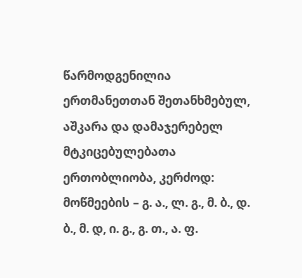წარმოდგენილია ერთმანეთთან შეთანხმებულ, აშკარა და დამაჯერებელ მტკიცებულებათა ერთობლიობა, კერძოდ: მოწმეების – გ. ა., ლ. გ., მ. ბ., დ. ბ., მ. დ, ი. გ., გ. თ., ა. ფ.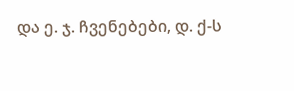და ე. ჯ. ჩვენებები, დ. ქ-ს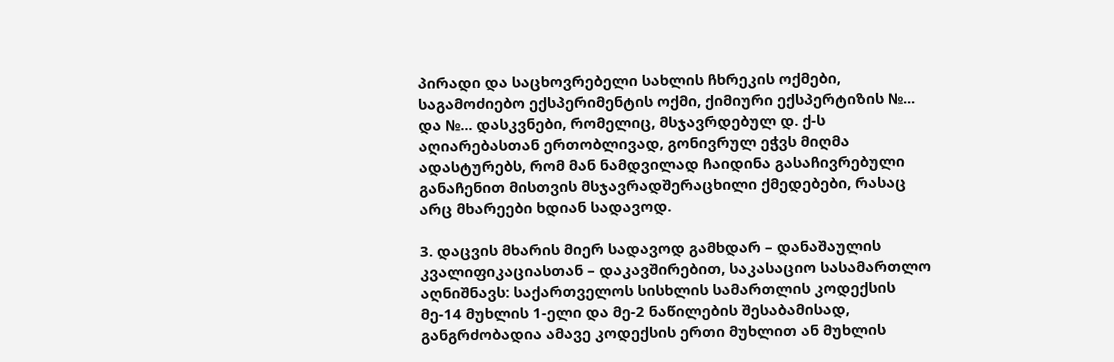პირადი და საცხოვრებელი სახლის ჩხრეკის ოქმები, საგამოძიებო ექსპერიმენტის ოქმი, ქიმიური ექსპერტიზის №... და №... დასკვნები, რომელიც, მსჯავრდებულ დ. ქ-ს აღიარებასთან ერთობლივად, გონივრულ ეჭვს მიღმა ადასტურებს, რომ მან ნამდვილად ჩაიდინა გასაჩივრებული განაჩენით მისთვის მსჯავრადშერაცხილი ქმედებები, რასაც არც მხარეები ხდიან სადავოდ.

3. დაცვის მხარის მიერ სადავოდ გამხდარ – დანაშაულის კვალიფიკაციასთან – დაკავშირებით, საკასაციო სასამართლო აღნიშნავს: საქართველოს სისხლის სამართლის კოდექსის მე-14 მუხლის 1-ელი და მე-2 ნაწილების შესაბამისად, განგრძობადია ამავე კოდექსის ერთი მუხლით ან მუხლის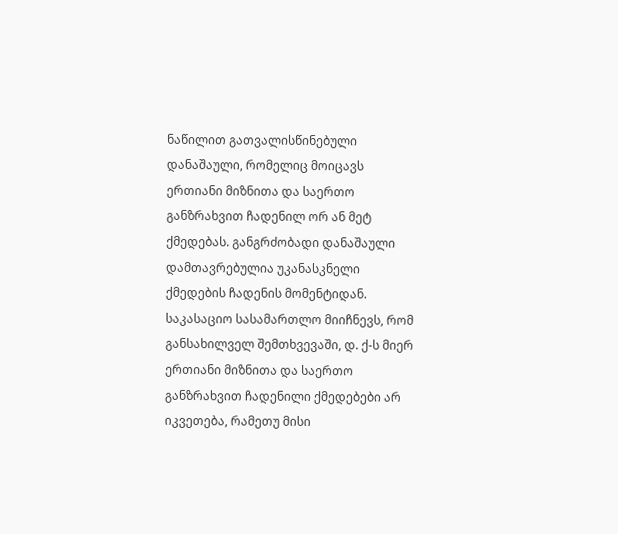ნაწილით გათვალისწინებული დანაშაული, რომელიც მოიცავს ერთიანი მიზნითა და საერთო განზრახვით ჩადენილ ორ ან მეტ ქმედებას. განგრძობადი დანაშაული დამთავრებულია უკანასკნელი ქმედების ჩადენის მომენტიდან. საკასაციო სასამართლო მიიჩნევს, რომ განსახილველ შემთხვევაში, დ. ქ-ს მიერ ერთიანი მიზნითა და საერთო განზრახვით ჩადენილი ქმედებები არ იკვეთება, რამეთუ მისი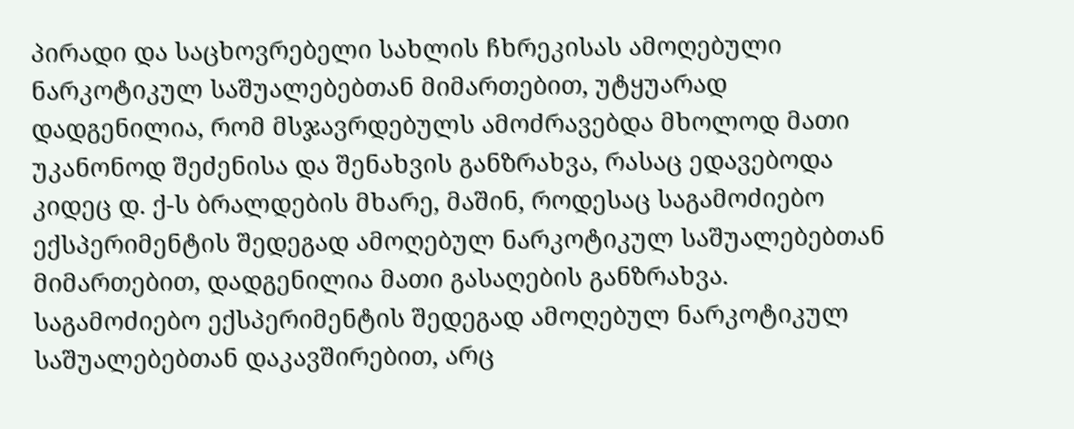პირადი და საცხოვრებელი სახლის ჩხრეკისას ამოღებული ნარკოტიკულ საშუალებებთან მიმართებით, უტყუარად დადგენილია, რომ მსჯავრდებულს ამოძრავებდა მხოლოდ მათი უკანონოდ შეძენისა და შენახვის განზრახვა, რასაც ედავებოდა კიდეც დ. ქ-ს ბრალდების მხარე, მაშინ, როდესაც საგამოძიებო ექსპერიმენტის შედეგად ამოღებულ ნარკოტიკულ საშუალებებთან მიმართებით, დადგენილია მათი გასაღების განზრახვა. საგამოძიებო ექსპერიმენტის შედეგად ამოღებულ ნარკოტიკულ საშუალებებთან დაკავშირებით, არც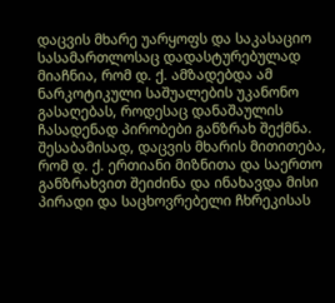დაცვის მხარე უარყოფს და საკასაციო სასამართლოსაც დადასტურებულად მიაჩნია, რომ დ. ქ. ამზადებდა ამ ნარკოტიკული საშუალების უკანონო გასაღებას, როდესაც დანაშაულის ჩასადენად პირობები განზრახ შექმნა. შესაბამისად, დაცვის მხარის მითითება, რომ დ. ქ. ერთიანი მიზნითა და საერთო განზრახვით შეიძინა და ინახავდა მისი პირადი და საცხოვრებელი ჩხრეკისას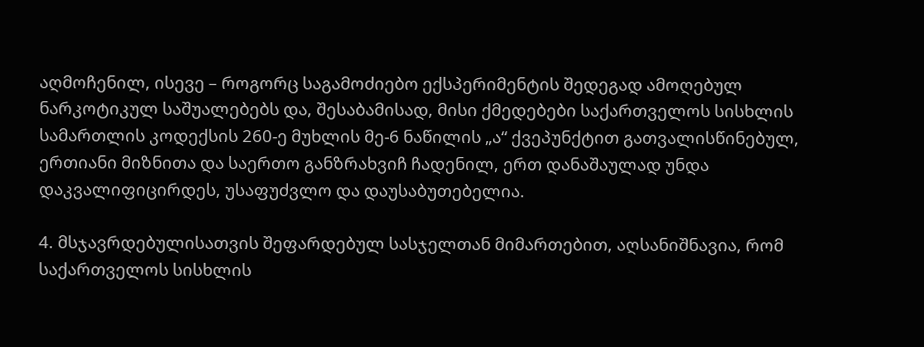აღმოჩენილ, ისევე – როგორც საგამოძიებო ექსპერიმენტის შედეგად ამოღებულ ნარკოტიკულ საშუალებებს და, შესაბამისად, მისი ქმედებები საქართველოს სისხლის სამართლის კოდექსის 260-ე მუხლის მე-6 ნაწილის „ა“ ქვეპუნქტით გათვალისწინებულ, ერთიანი მიზნითა და საერთო განზრახვიჩ ჩადენილ, ერთ დანაშაულად უნდა დაკვალიფიცირდეს, უსაფუძვლო და დაუსაბუთებელია.

4. მსჯავრდებულისათვის შეფარდებულ სასჯელთან მიმართებით, აღსანიშნავია, რომ საქართველოს სისხლის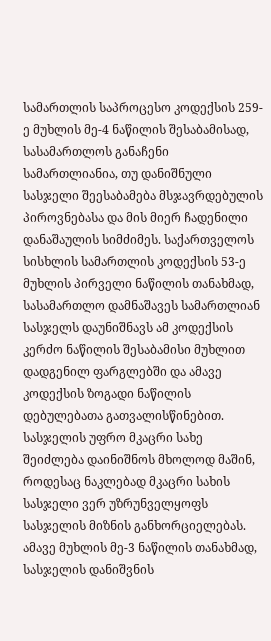სამართლის საპროცესო კოდექსის 259-ე მუხლის მე-4 ნაწილის შესაბამისად, სასამართლოს განაჩენი სამართლიანია, თუ დანიშნული სასჯელი შეესაბამება მსჯავრდებულის პიროვნებასა და მის მიერ ჩადენილი დანაშაულის სიმძიმეს. საქართველოს სისხლის სამართლის კოდექსის 53-ე მუხლის პირველი ნაწილის თანახმად, სასამართლო დამნაშავეს სამართლიან სასჯელს დაუნიშნავს ამ კოდექსის კერძო ნაწილის შესაბამისი მუხლით დადგენილ ფარგლებში და ამავე კოდექსის ზოგადი ნაწილის დებულებათა გათვალისწინებით. სასჯელის უფრო მკაცრი სახე შეიძლება დაინიშნოს მხოლოდ მაშინ, როდესაც ნაკლებად მკაცრი სახის სასჯელი ვერ უზრუნველყოფს სასჯელის მიზნის განხორციელებას. ამავე მუხლის მე-3 ნაწილის თანახმად, სასჯელის დანიშვნის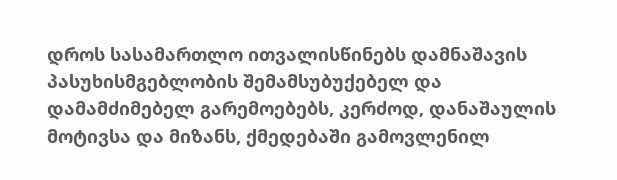დროს სასამართლო ითვალისწინებს დამნაშავის პასუხისმგებლობის შემამსუბუქებელ და დამამძიმებელ გარემოებებს, კერძოდ, დანაშაულის მოტივსა და მიზანს, ქმედებაში გამოვლენილ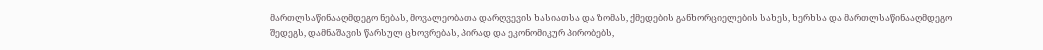მართლსაწინააღმდეგო ნებას, მოვალეობათა დარღვევის ხასიათსა და ზომას, ქმედების განხორციელების სახეს, ხერხსა და მართლსაწინააღმდეგო შედეგს, დამნაშავის წარსულ ცხოვრებას, პირად და ეკონომიკურ პირობებს,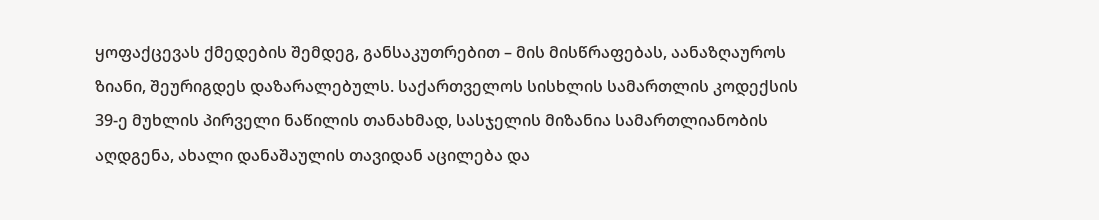ყოფაქცევას ქმედების შემდეგ, განსაკუთრებით – მის მისწრაფებას, აანაზღაუროს ზიანი, შეურიგდეს დაზარალებულს. საქართველოს სისხლის სამართლის კოდექსის 39-ე მუხლის პირველი ნაწილის თანახმად, სასჯელის მიზანია სამართლიანობის აღდგენა, ახალი დანაშაულის თავიდან აცილება და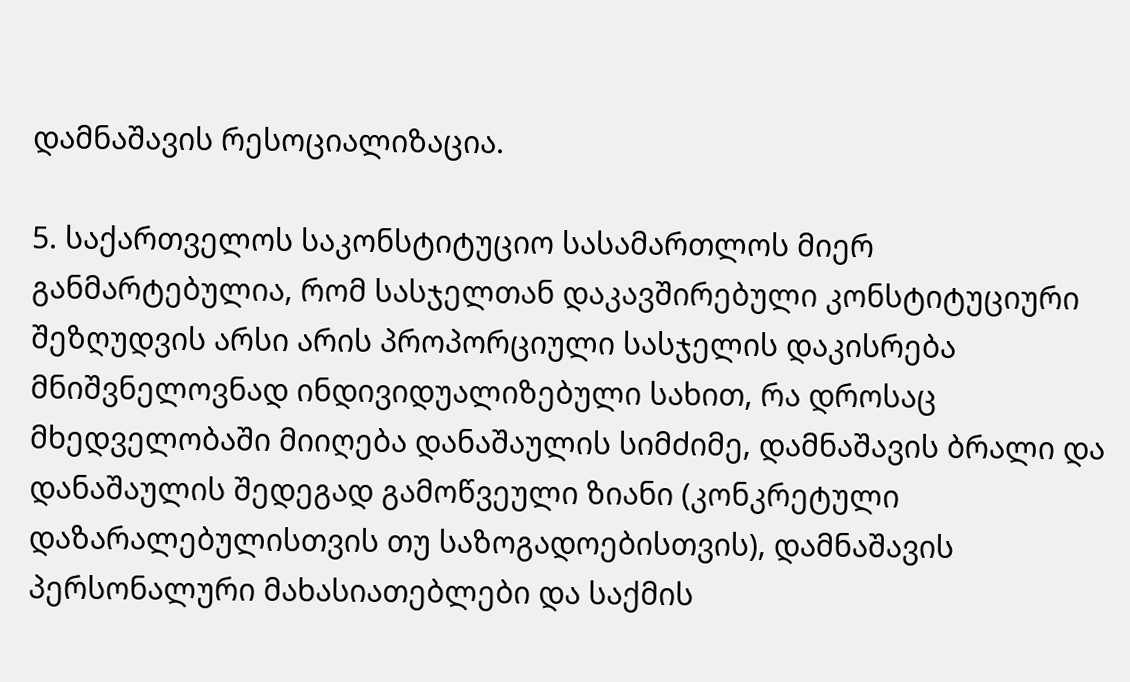დამნაშავის რესოციალიზაცია.

5. საქართველოს საკონსტიტუციო სასამართლოს მიერ განმარტებულია, რომ სასჯელთან დაკავშირებული კონსტიტუციური შეზღუდვის არსი არის პროპორციული სასჯელის დაკისრება მნიშვნელოვნად ინდივიდუალიზებული სახით, რა დროსაც მხედველობაში მიიღება დანაშაულის სიმძიმე, დამნაშავის ბრალი და დანაშაულის შედეგად გამოწვეული ზიანი (კონკრეტული დაზარალებულისთვის თუ საზოგადოებისთვის), დამნაშავის პერსონალური მახასიათებლები და საქმის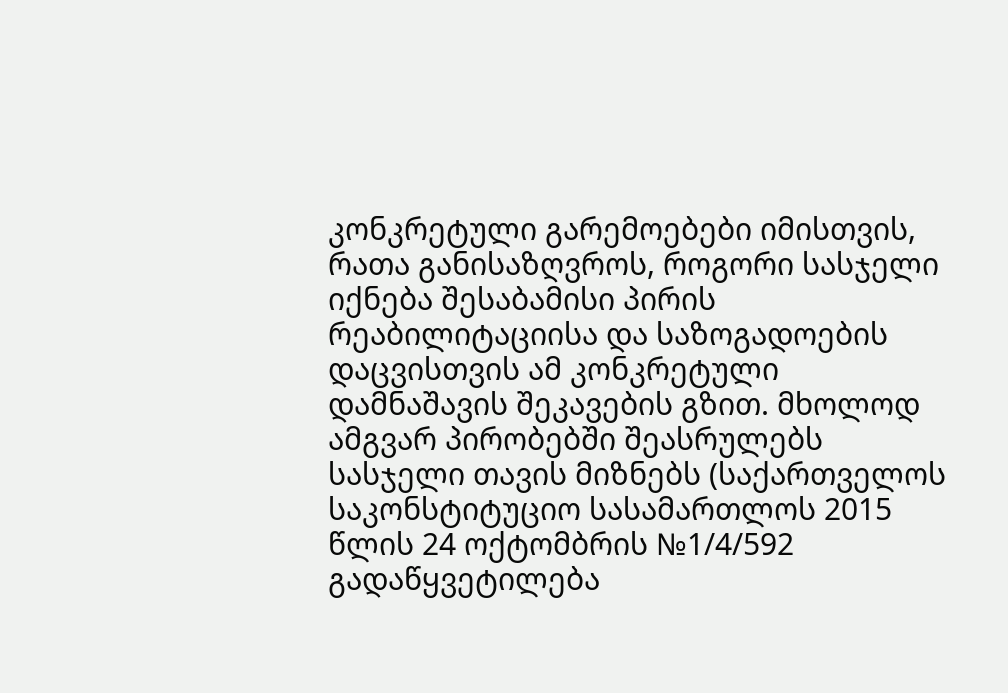კონკრეტული გარემოებები იმისთვის, რათა განისაზღვროს, როგორი სასჯელი იქნება შესაბამისი პირის რეაბილიტაციისა და საზოგადოების დაცვისთვის ამ კონკრეტული დამნაშავის შეკავების გზით. მხოლოდ ამგვარ პირობებში შეასრულებს სასჯელი თავის მიზნებს (საქართველოს საკონსტიტუციო სასამართლოს 2015 წლის 24 ოქტომბრის №1/4/592 გადაწყვეტილება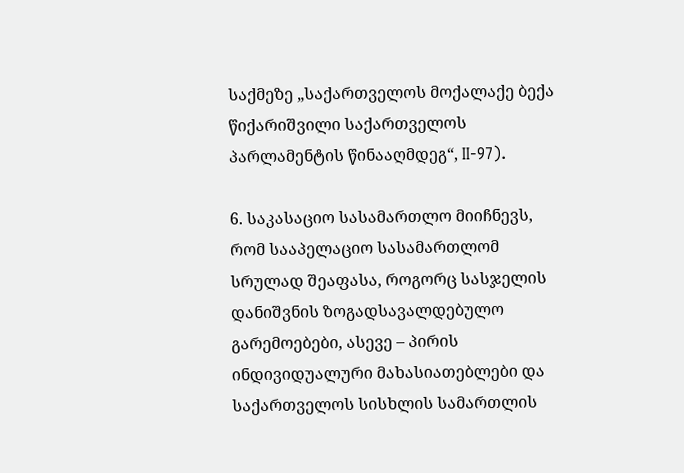საქმეზე „საქართველოს მოქალაქე ბექა წიქარიშვილი საქართველოს პარლამენტის წინააღმდეგ“, II-97).

6. საკასაციო სასამართლო მიიჩნევს, რომ სააპელაციო სასამართლომ სრულად შეაფასა, როგორც სასჯელის დანიშვნის ზოგადსავალდებულო გარემოებები, ასევე – პირის ინდივიდუალური მახასიათებლები და საქართველოს სისხლის სამართლის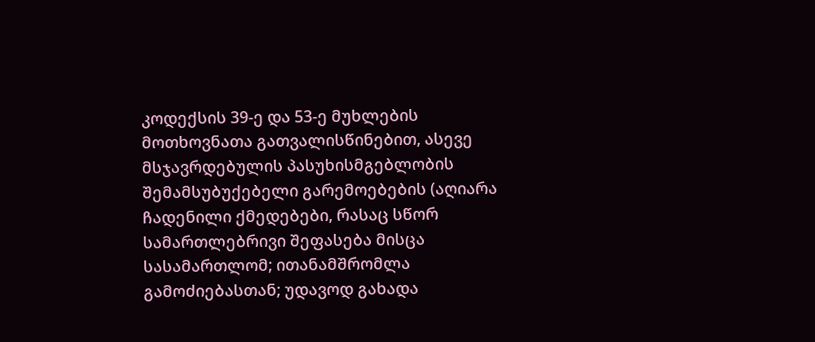კოდექსის 39-ე და 53-ე მუხლების მოთხოვნათა გათვალისწინებით, ასევე მსჯავრდებულის პასუხისმგებლობის შემამსუბუქებელი გარემოებების (აღიარა ჩადენილი ქმედებები, რასაც სწორ სამართლებრივი შეფასება მისცა სასამართლომ; ითანამშრომლა გამოძიებასთან; უდავოდ გახადა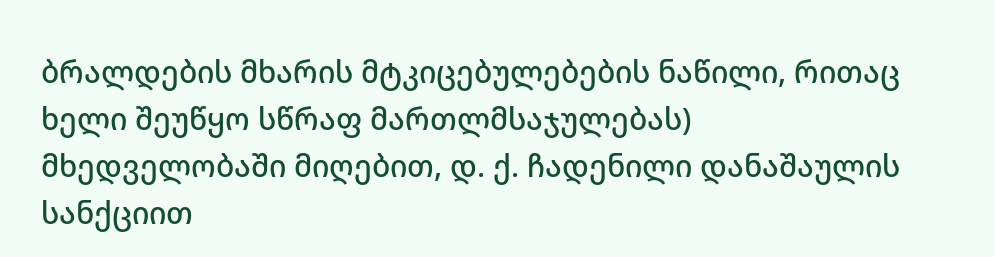ბრალდების მხარის მტკიცებულებების ნაწილი, რითაც ხელი შეუწყო სწრაფ მართლმსაჯულებას) მხედველობაში მიღებით, დ. ქ. ჩადენილი დანაშაულის სანქციით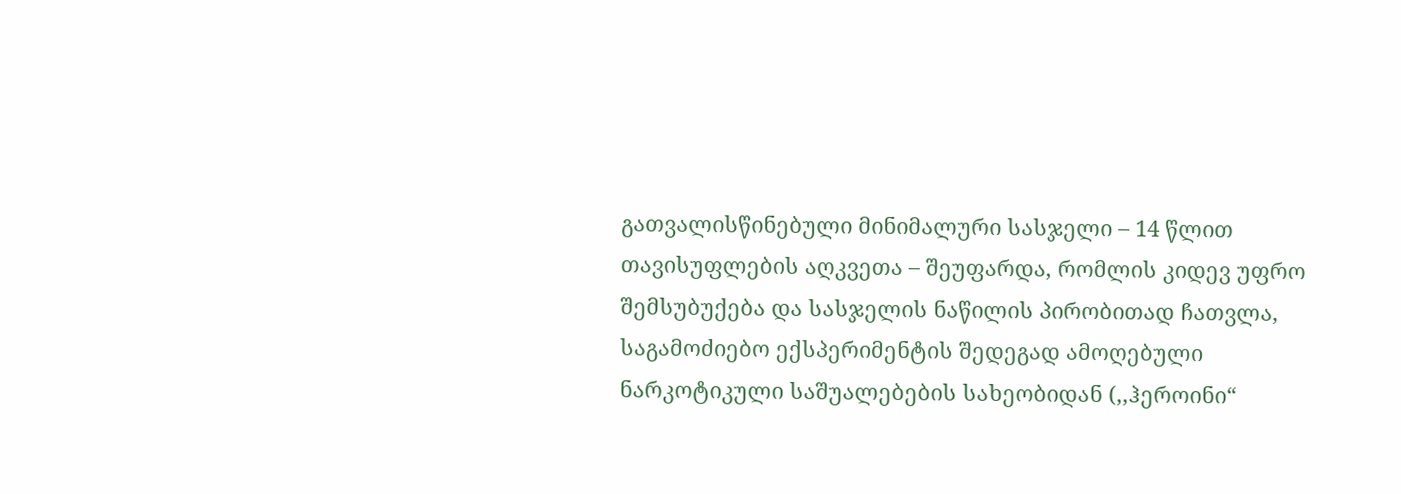გათვალისწინებული მინიმალური სასჯელი – 14 წლით თავისუფლების აღკვეთა – შეუფარდა, რომლის კიდევ უფრო შემსუბუქება და სასჯელის ნაწილის პირობითად ჩათვლა, საგამოძიებო ექსპერიმენტის შედეგად ამოღებული ნარკოტიკული საშუალებების სახეობიდან (,,ჰეროინი“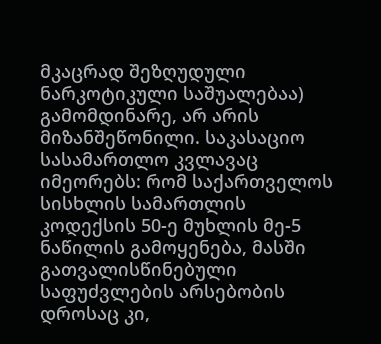მკაცრად შეზღუდული ნარკოტიკული საშუალებაა) გამომდინარე, არ არის მიზანშეწონილი. საკასაციო სასამართლო კვლავაც იმეორებს: რომ საქართველოს სისხლის სამართლის კოდექსის 50-ე მუხლის მე-5 ნაწილის გამოყენება, მასში გათვალისწინებული საფუძვლების არსებობის დროსაც კი,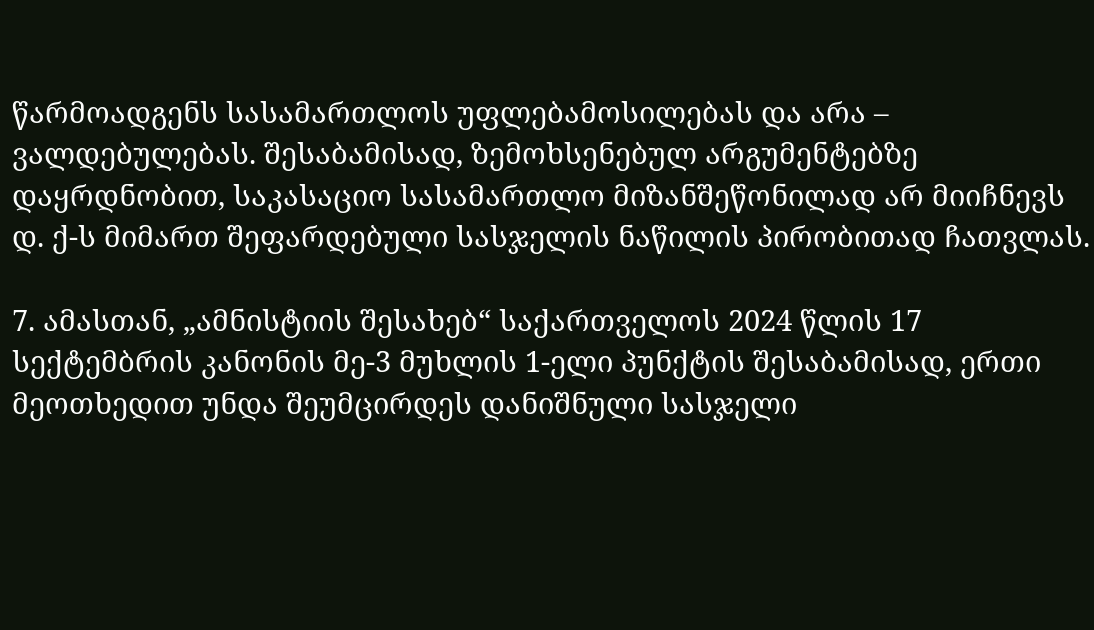წარმოადგენს სასამართლოს უფლებამოსილებას და არა – ვალდებულებას. შესაბამისად, ზემოხსენებულ არგუმენტებზე დაყრდნობით, საკასაციო სასამართლო მიზანშეწონილად არ მიიჩნევს დ. ქ-ს მიმართ შეფარდებული სასჯელის ნაწილის პირობითად ჩათვლას.

7. ამასთან, „ამნისტიის შესახებ“ საქართველოს 2024 წლის 17 სექტემბრის კანონის მე-3 მუხლის 1-ელი პუნქტის შესაბამისად, ერთი მეოთხედით უნდა შეუმცირდეს დანიშნული სასჯელი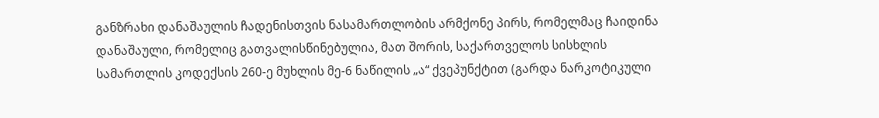განზრახი დანაშაულის ჩადენისთვის ნასამართლობის არმქონე პირს, რომელმაც ჩაიდინა დანაშაული, რომელიც გათვალისწინებულია, მათ შორის, საქართველოს სისხლის სამართლის კოდექსის 260-ე მუხლის მე-6 ნაწილის „ა“ ქვეპუნქტით (გარდა ნარკოტიკული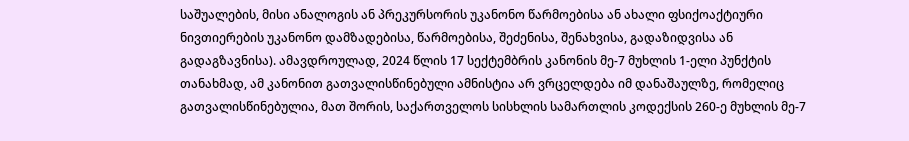საშუალების, მისი ანალოგის ან პრეკურსორის უკანონო წარმოებისა ან ახალი ფსიქოაქტიური ნივთიერების უკანონო დამზადებისა, წარმოებისა, შეძენისა, შენახვისა, გადაზიდვისა ან გადაგზავნისა). ამავდროულად, 2024 წლის 17 სექტემბრის კანონის მე-7 მუხლის 1-ელი პუნქტის თანახმად, ამ კანონით გათვალისწინებული ამნისტია არ ვრცელდება იმ დანაშაულზე, რომელიც გათვალისწინებულია, მათ შორის, საქართველოს სისხლის სამართლის კოდექსის 260-ე მუხლის მე-7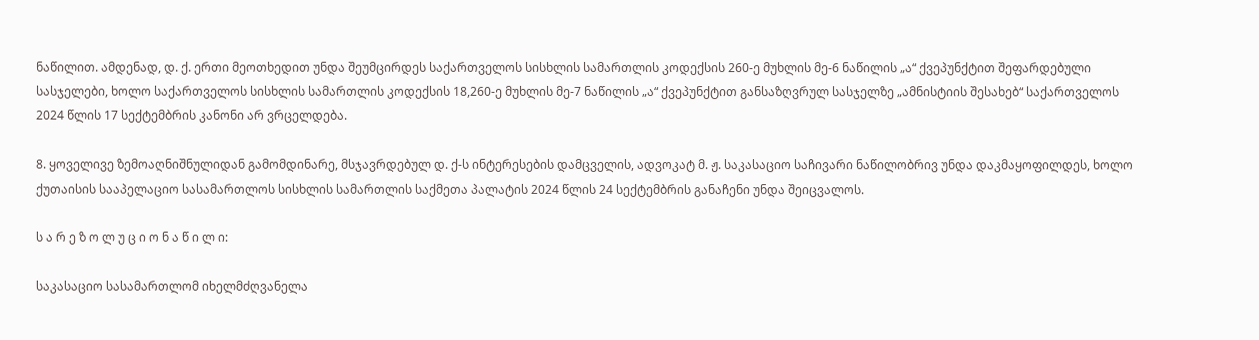ნაწილით. ამდენად, დ. ქ. ერთი მეოთხედით უნდა შეუმცირდეს საქართველოს სისხლის სამართლის კოდექსის 260-ე მუხლის მე-6 ნაწილის „ა“ ქვეპუნქტით შეფარდებული სასჯელები, ხოლო საქართველოს სისხლის სამართლის კოდექსის 18,260-ე მუხლის მე-7 ნაწილის „ა“ ქვეპუნქტით განსაზღვრულ სასჯელზე „ამნისტიის შესახებ“ საქართველოს 2024 წლის 17 სექტემბრის კანონი არ ვრცელდება.

8. ყოველივე ზემოაღნიშნულიდან გამომდინარე, მსჯავრდებულ დ. ქ-ს ინტერესების დამცველის, ადვოკატ მ. ჟ. საკასაციო საჩივარი ნაწილობრივ უნდა დაკმაყოფილდეს, ხოლო ქუთაისის სააპელაციო სასამართლოს სისხლის სამართლის საქმეთა პალატის 2024 წლის 24 სექტემბრის განაჩენი უნდა შეიცვალოს.

ს ა რ ე ზ ო ლ უ ც ი ო ნ ა წ ი ლ ი:

საკასაციო სასამართლომ იხელმძღვანელა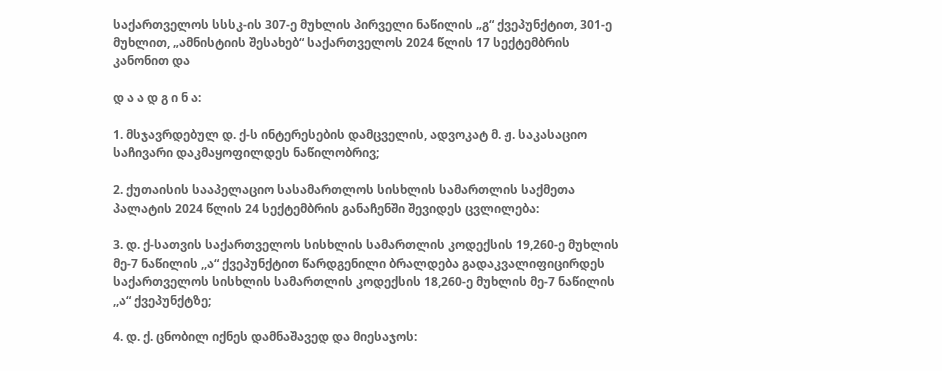საქართველოს სსსკ-ის 307-ე მუხლის პირველი ნაწილის „გ“ ქვეპუნქტით, 301-ე მუხლით, „ამნისტიის შესახებ“ საქართველოს 2024 წლის 17 სექტემბრის კანონით და

დ ა ა დ გ ი ნ ა:

1. მსჯავრდებულ დ. ქ-ს ინტერესების დამცველის, ადვოკატ მ. ჟ. საკასაციო საჩივარი დაკმაყოფილდეს ნაწილობრივ;

2. ქუთაისის სააპელაციო სასამართლოს სისხლის სამართლის საქმეთა პალატის 2024 წლის 24 სექტემბრის განაჩენში შევიდეს ცვლილება:

3. დ. ქ-სათვის საქართველოს სისხლის სამართლის კოდექსის 19,260-ე მუხლის მე-7 ნაწილის ,,ა“ ქვეპუნქტით წარდგენილი ბრალდება გადაკვალიფიცირდეს საქართველოს სისხლის სამართლის კოდექსის 18,260-ე მუხლის მე-7 ნაწილის ,,ა“ ქვეპუნქტზე;

4. დ. ქ. ცნობილ იქნეს დამნაშავედ და მიესაჯოს: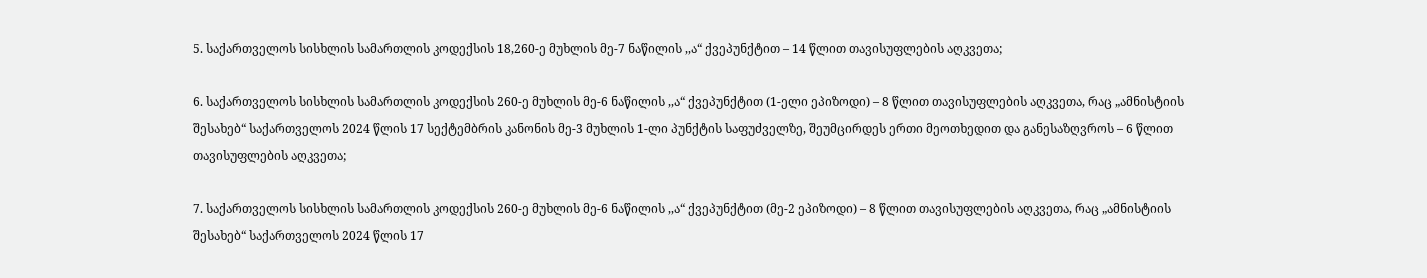5. საქართველოს სისხლის სამართლის კოდექსის 18,260-ე მუხლის მე-7 ნაწილის ,,ა“ ქვეპუნქტით – 14 წლით თავისუფლების აღკვეთა;

6. საქართველოს სისხლის სამართლის კოდექსის 260-ე მუხლის მე-6 ნაწილის ,,ა“ ქვეპუნქტით (1-ელი ეპიზოდი) – 8 წლით თავისუფლების აღკვეთა, რაც „ამნისტიის შესახებ“ საქართველოს 2024 წლის 17 სექტემბრის კანონის მე-3 მუხლის 1-ლი პუნქტის საფუძველზე, შეუმცირდეს ერთი მეოთხედით და განესაზღვროს – 6 წლით თავისუფლების აღკვეთა;

7. საქართველოს სისხლის სამართლის კოდექსის 260-ე მუხლის მე-6 ნაწილის ,,ა“ ქვეპუნქტით (მე-2 ეპიზოდი) – 8 წლით თავისუფლების აღკვეთა, რაც „ამნისტიის შესახებ“ საქართველოს 2024 წლის 17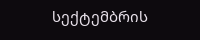სექტემბრის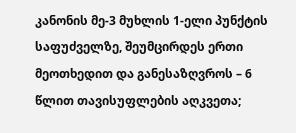კანონის მე-3 მუხლის 1-ელი პუნქტის საფუძველზე, შეუმცირდეს ერთი მეოთხედით და განესაზღვროს – 6 წლით თავისუფლების აღკვეთა;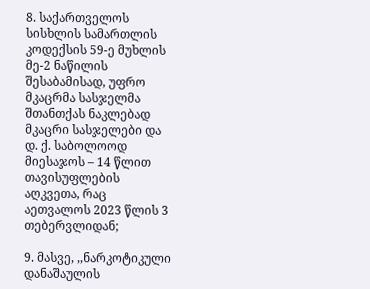8. საქართველოს სისხლის სამართლის კოდექსის 59-ე მუხლის მე-2 ნაწილის შესაბამისად, უფრო მკაცრმა სასჯელმა შთანთქას ნაკლებად მკაცრი სასჯელები და დ. ქ. საბოლოოდ მიესაჯოს – 14 წლით თავისუფლების აღკვეთა, რაც აეთვალოს 2023 წლის 3 თებერვლიდან;

9. მასვე, ,,ნარკოტიკული დანაშაულის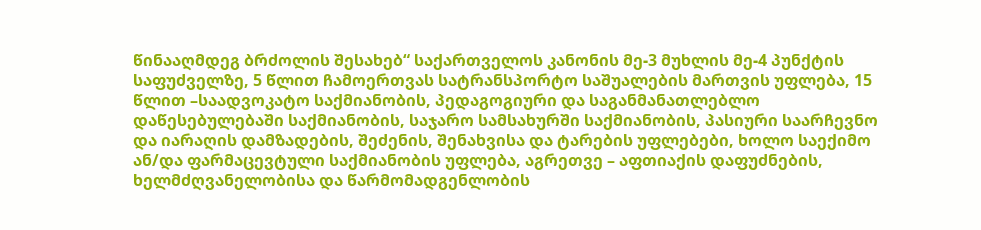წინააღმდეგ ბრძოლის შესახებ“ საქართველოს კანონის მე-3 მუხლის მე-4 პუნქტის საფუძველზე, 5 წლით ჩამოერთვას სატრანსპორტო საშუალების მართვის უფლება, 15 წლით –საადვოკატო საქმიანობის, პედაგოგიური და საგანმანათლებლო დაწესებულებაში საქმიანობის, საჯარო სამსახურში საქმიანობის, პასიური საარჩევნო და იარაღის დამზადების, შეძენის, შენახვისა და ტარების უფლებები, ხოლო საექიმო ან/და ფარმაცევტული საქმიანობის უფლება, აგრეთვე – აფთიაქის დაფუძნების, ხელმძღვანელობისა და წარმომადგენლობის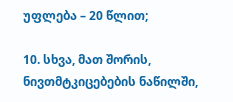უფლება – 20 წლით;

10. სხვა, მათ შორის, ნივთმტკიცებების ნაწილში,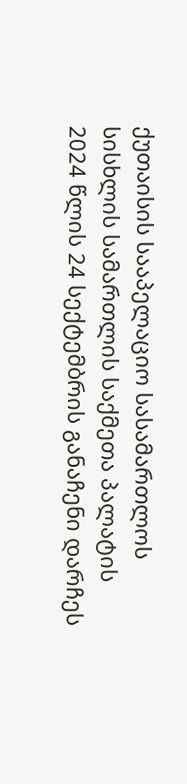ქუთაისის სააპელაციო სასამართლოს სისხლის სამართლის საქმეთა პალატის 2024 წლის 24 სექტემბრის განაჩენი დარჩეს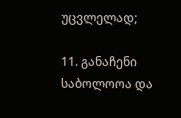უცვლელად;

11. განაჩენი საბოლოოა და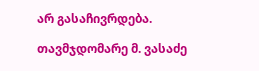არ გასაჩივრდება.

თავმჯდომარე მ. ვასაძე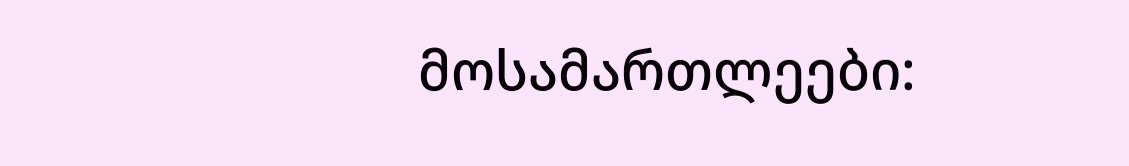მოსამართლეები: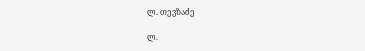ლ. თევზაძე

ლ.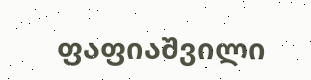ფაფიაშვილი